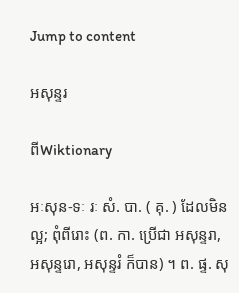Jump to content

អសុន្ទរ

ពីWiktionary

អៈសុន-ទៈ រៈ សំ. បា. ( គុ. ) ដែលមិនល្អ; ពុំពីរោះ (ព. កា. ប្រើជា អសុន្ទរា, អសុន្ទរោ, អសុន្ទរំ ក៏បាន) ។ ព. ផ្ទ. សុ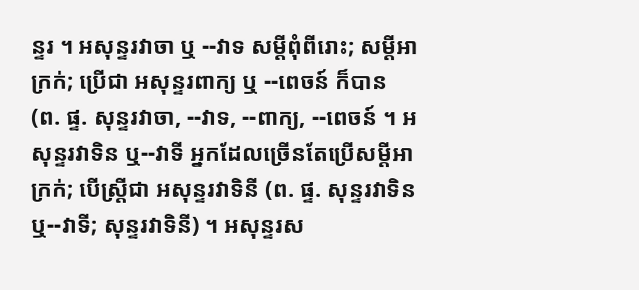ន្ទរ ។ អសុន្ទរវាចា ឬ --វាទ សម្ដីពុំពីរោះ; សម្ដីអាក្រក់; ប្រើជា អសុន្ទរពាក្យ ឬ --ពេចន៍ ក៏បាន (ព. ផ្ទ. សុន្ទរវាចា, --វាទ, --ពាក្យ, --ពេចន៍ ។ អសុន្ទរវាទិន ឬ--វាទី អ្នកដែលច្រើនតែប្រើសម្ដីអាក្រក់; បើស្ត្រីជា អសុន្ទរវាទិនី (ព. ផ្ទ. សុន្ទរវាទិន ឬ--វាទី; សុន្ទរវាទិនី) ។ អសុន្ទរស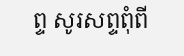ព្ទ សូរសព្ទពុំពី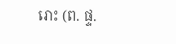រោះ (ព. ផ្ទ.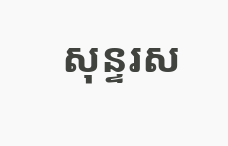សុន្ទរស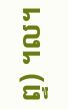ព្ទ) ។ល។